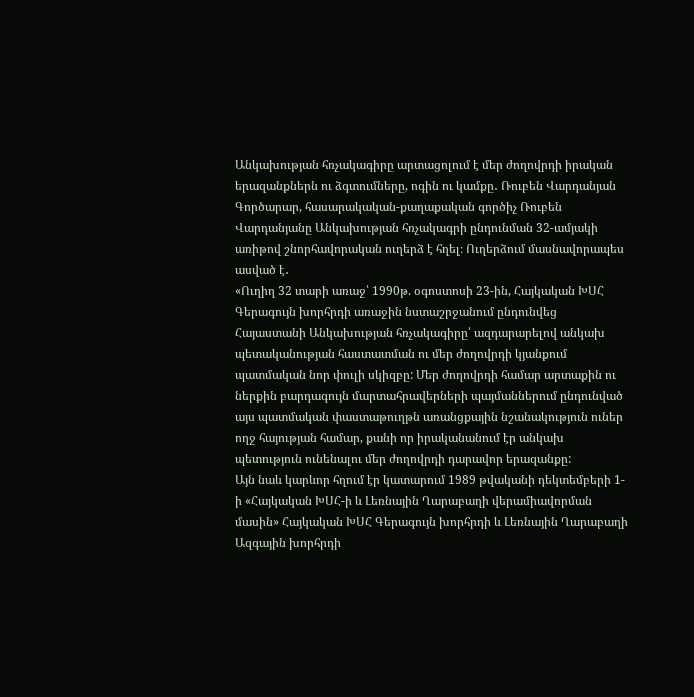Անկախության հռչակագիրը արտացոլում է մեր ժողովրդի իրական երազանքներն ու ձգտումները, ոգին ու կամքը․ Ռուբեն Վարդանյան
Գործարար, հասարակական-քաղաքական գործիչ Ռուբեն Վարդանյանը Անկախության հռչակագրի ընդունման 32-ամյակի առիթով շնորհավորական ուղերձ է հղել։ Ուղերձում մասնավորապես ասված է․
«Ուղիղ 32 տարի առաջ՝ 1990թ. օգոստոսի 23-ին, Հայկական ԽՍՀ Գերագույն խորհրդի առաջին նստաշրջանում ընդունվեց Հայաստանի Անկախության հռչակագիրը՝ ազդարարելով անկախ պետականության հաստատման ու մեր ժողովրդի կյանքում պատմական նոր փուլի սկիզբը: Մեր ժողովրդի համար արտաքին ու ներքին բարդագույն մարտահրավերների պայմաններում ընդունված այս պատմական փաստաթուղթն առանցքային նշանակություն ուներ ողջ հայության համար, քանի որ իրականանում էր անկախ պետություն ունենալու մեր ժողովրդի դարավոր երազանքը:
Այն նաև կարևոր հղում էր կատարում 1989 թվականի դեկտեմբերի 1-ի «Հայկական ԽՍՀ-ի և Լեռնային Ղարաբաղի վերամիավորման մասին» Հայկական ԽՍՀ Գերագույն խորհրդի և Լեռնային Ղարաբաղի Ազգային խորհրդի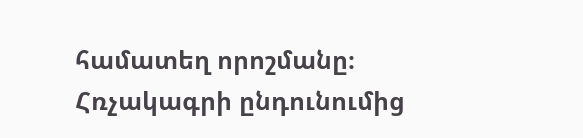համատեղ որոշմանը։ Հռչակագրի ընդունումից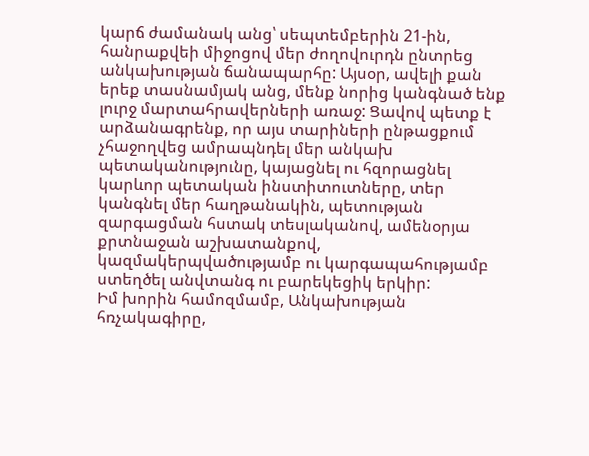կարճ ժամանակ անց՝ սեպտեմբերին 21-ին, հանրաքվեի միջոցով մեր ժողովուրդն ընտրեց անկախության ճանապարհը: Այսօր, ավելի քան երեք տասնամյակ անց, մենք նորից կանգնած ենք լուրջ մարտահրավերների առաջ: Ցավով պետք է արձանագրենք, որ այս տարիների ընթացքում չհաջողվեց ամրապնդել մեր անկախ պետականությունը, կայացնել ու հզորացնել կարևոր պետական ինստիտուտները, տեր կանգնել մեր հաղթանակին, պետության զարգացման հստակ տեսլականով, ամենօրյա քրտնաջան աշխատանքով, կազմակերպվածությամբ ու կարգապահությամբ ստեղծել անվտանգ ու բարեկեցիկ երկիր:
Իմ խորին համոզմամբ, Անկախության հռչակագիրը,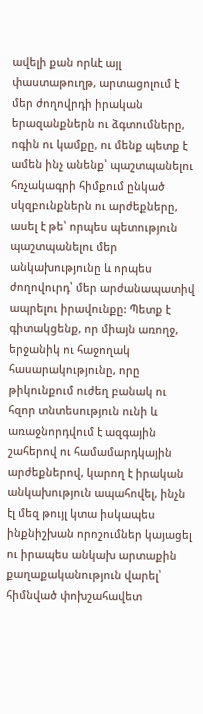ավելի քան որևէ այլ փաստաթուղթ, արտացոլում է մեր ժողովրդի իրական երազանքներն ու ձգտումները, ոգին ու կամքը, ու մենք պետք է ամեն ինչ անենք՝ պաշտպանելու հռչակագրի հիմքում ընկած սկզբունքներն ու արժեքները, ասել է թե՝ որպես պետություն պաշտպանելու մեր անկախությունը և որպես ժողովուրդ՝ մեր արժանապատիվ ապրելու իրավունքը: Պետք է գիտակցենք, որ միայն առողջ, երջանիկ ու հաջողակ հասարակությունը, որը թիկունքում ուժեղ բանակ ու հզոր տնտեսություն ունի և առաջնորդվում է ազգային շահերով ու համամարդկային արժեքներով, կարող է իրական անկախություն ապահովել, ինչն էլ մեզ թույլ կտա իսկապես ինքնիշխան որոշումներ կայացել ու իրապես անկախ արտաքին քաղաքականություն վարել՝ հիմնված փոխշահավետ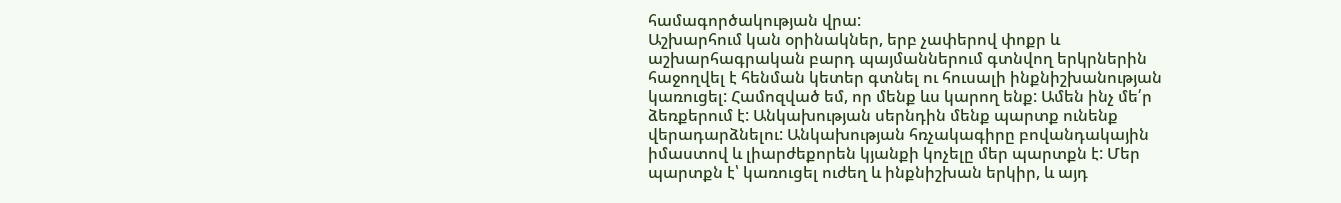համագործակության վրա:
Աշխարհում կան օրինակներ, երբ չափերով փոքր և աշխարհագրական բարդ պայմաններում գտնվող երկրներին հաջողվել է հենման կետեր գտնել ու հուսալի ինքնիշխանության կառուցել: Համոզված եմ, որ մենք ևս կարող ենք: Ամեն ինչ մե՛ր ձեռքերում է: Անկախության սերնդին մենք պարտք ունենք վերադարձնելու: Անկախության հռչակագիրը բովանդակային իմաստով և լիարժեքորեն կյանքի կոչելը մեր պարտքն է: Մեր պարտքն է՝ կառուցել ուժեղ և ինքնիշխան երկիր, և այդ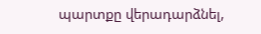պարտքը վերադարձնել,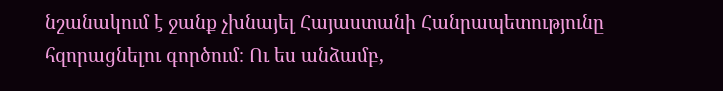նշանակում է ջանք չխնայել Հայաստանի Հանրապետությունը հզորացնելու գործում։ Ու ես անձամբ,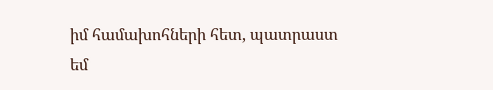իմ համախոհների հետ, պատրաստ եմ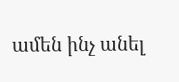ամեն ինչ անել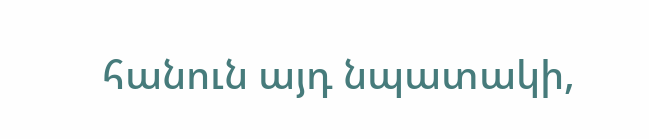հանուն այդ նպատակի,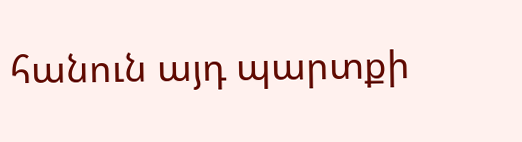հանուն այդ պարտքի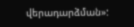վերադարձման»: